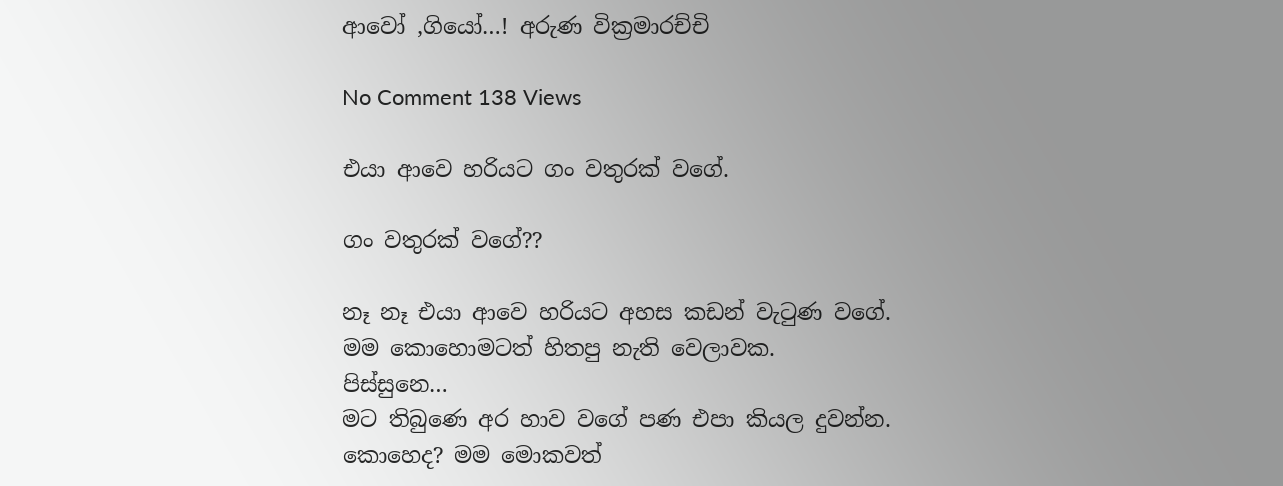ආවෝ ,ගියෝ…! අරුණ වික්‍රමාරච්චි

No Comment 138 Views

එයා ආවෙ හරියට ගං වතුරක් වගේ.

ගං වතුරක් වගේ??

නෑ නෑ එයා ආවෙ හරියට අහස කඩන් වැටුණ වගේ.
මම කොහොමටත් හිතපු නැති වෙලාවක.
පිස්සුනෙ…
මට තිබුණෙ අර හාව වගේ පණ එපා කියල දුවන්න.
කොහෙද? මම මොකවත්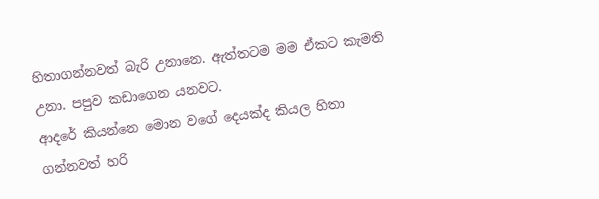හිතාගන්නවත් බැරි උනානෙ. ඇත්තටම මම ඒකට කැමති උනා. පපුව කඩාගෙන යනවට.
ආදරේ කියන්නෙ මොන වගේ දෙයක්ද කියල හිතා ගන්නවත් හරි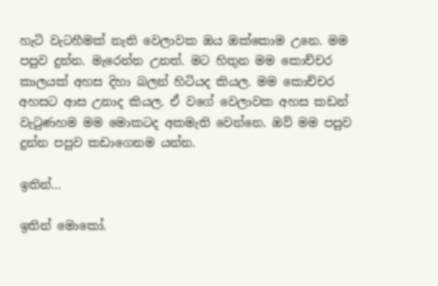හැටි වැටහීමක් නැති වෙලාවක ඔය ඔක්කොම උනෙ. මම පපුව දුන්න. මැරෙන්න උනත්. මට හිතුන මම කොච්චර කාලයක් අහස දිහා බලන් හිටියද කියල. මම කොච්චර අහසට ආස උනාද කියල. ඒ වගේ වෙලාවක අහස කඩන් වැටුණහම මම මොකටද අකමැති වෙන්නෙ. ඔව් මම පපුව දුන්න පපුව කඩාගෙනම යන්න.

ඉතින්…

ඉතින් මොකෝ.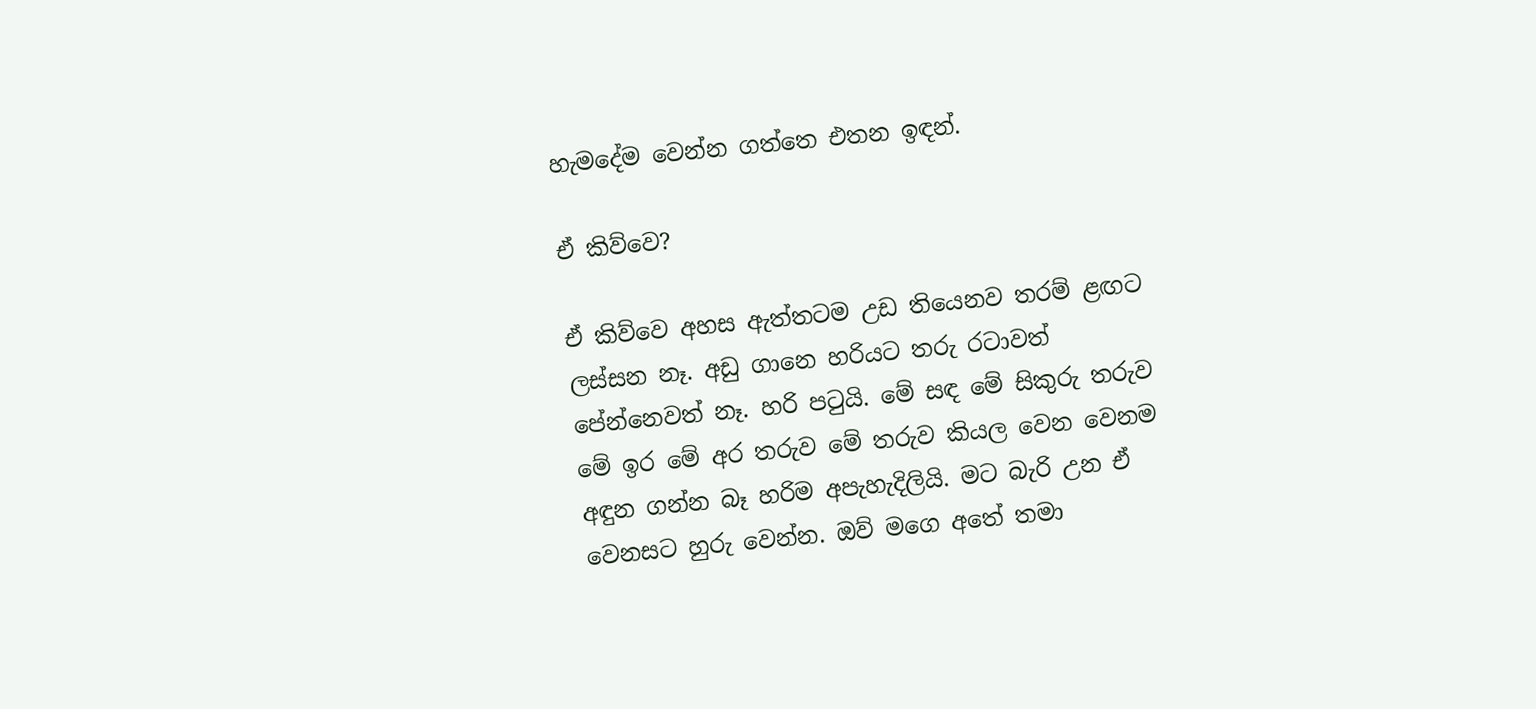හැමදේම වෙන්න ගත්තෙ එතන ඉඳන්.

ඒ කිව්වෙ?

ඒ කිව්වෙ අහස ඇත්තටම උඩ තියෙනව තරම් ළඟට ලස්සන නෑ. අඩු ගානෙ හරියට තරු රටාවත් පේන්නෙවත් නෑ. හරි පටුයි. මේ සඳ මේ සිකුරු තරුව මේ ඉර මේ අර තරුව මේ තරුව කියල වෙන වෙනම අඳුන ගන්න බෑ හරිම අපැහැදිලියි. මට බැරි උන ඒ වෙනසට හුරු වෙන්න. ඔව් මගෙ අතේ තමා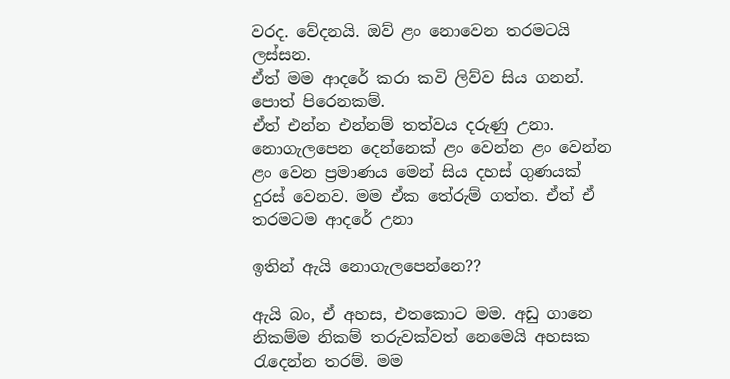වරද. වේදනයි. ඔව් ළං නොවෙන තරමටයි ලස්සන.
ඒත් මම ආදරේ කරා කවි ලිව්ව සිය ගනන්. පොත් පිරෙනකම්.
ඒත් එන්න එන්නම් තත්වය දරුණු උනා.
නොගැලපෙන දෙන්නෙක් ළං වෙන්න ළං වෙන්න ළං වෙන ප්‍රමාණය මෙන් සිය දහස් ගුණයක් දුරස් වෙනව. මම ඒක තේරුම් ගත්ත. ඒත් ඒ තරමටම ආදරේ උනා

ඉතින් ඇයි නොගැලපෙන්නෙ??

ඇයි බං, ඒ අහස, එතකොට මම. අඩු ගානෙ නිකම්ම නිකම් තරුවක්වත් නෙමෙයි අහසක රැදෙන්න තරම්. මම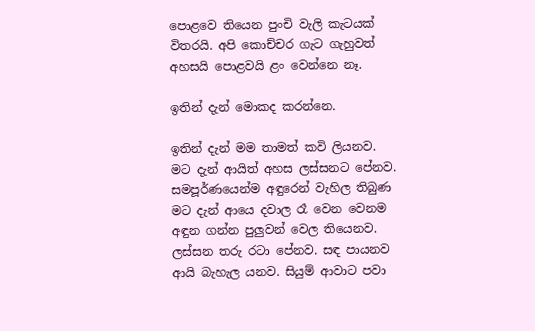පොළවෙ තියෙන පුංචි වැලි කැටයක් විතරයි. අපි කොච්චර ගැට ගැහුවත් අහසයි පොළවයි ළං වෙන්නෙ නෑ.

ඉතින් දැන් මොකද කරන්නෙ.

ඉතින් දැන් මම තාමත් කවි ලියනව.
මට දැන් ආයිත් අහස ලස්සනට පේනව. සමපූර්ණයෙන්ම අඳුරෙන් වැහිල තිබුණ මට දැන් ආයෙ දවාල රෑ වෙන වෙනම අඳුන ගන්න පුලුවන් වෙල තියෙනව. ලස්සන තරු රටා පේනව. සඳ පායනව ආයි බැහැල යනව. සියුම් ආවාට පවා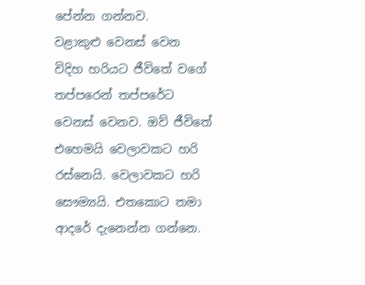පේන්න ගන්නව.
වළාකුළු වෙනස් වෙන විදිහ හරියට ජීවිතේ වගේ තප්පරෙන් තප්පරේට වෙනස් වෙනව. ඔව් ජීවිතේ එහෙමයි වෙලාවකට හරි රස්නෙයි. වෙලාවකට හරි සෞම්‍යයි. එතකොට තමා ආදරේ දැනෙන්න ගන්නෙ.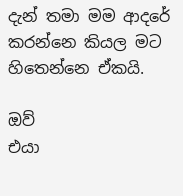දැන් තමා මම ආදරේ කරන්නෙ කියල මට හිතෙන්නෙ ඒකයි.

ඔව්
එයා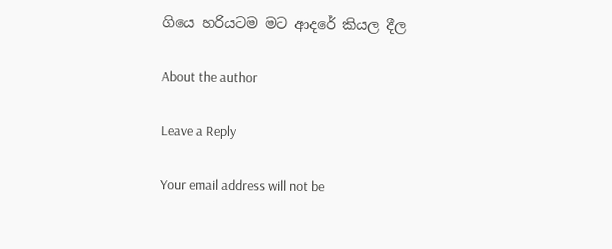ගියෙ හරියටම මට ආදරේ කියල දීල

About the author

Leave a Reply

Your email address will not be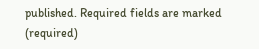published. Required fields are marked (required)